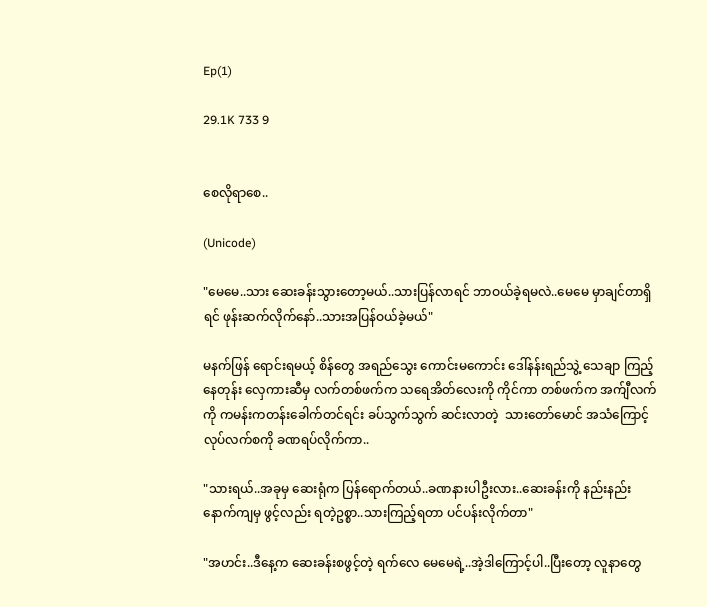Ep(1)

29.1K 733 9


စေလိုရာစေ..

(Unicode)

"မေမေ..သား ဆေးခန်းသွားတော့မယ်..သားပြန်လာရင် ဘာဝယ်ခဲ့ရမလဲ..မေမေ မှာချင်တာရှိရင် ဖုန်းဆက်လိုက်နော်..သားအပြန်ဝယ်ခဲ့မယ်"

မနက်ဖြန် ရောင်းရမယ့် စိန်တွေ အရည်သွေး ကောင်းမကောင်း ဒေါ်နန်းရည်သွဲ့ သေချာ ကြည့်နေတုန်း လှေကားဆီမှ လက်တစ်ဖက်က သရေအိတ်လေးကို ကိုင်ကာ တစ်ဖက်က အက်ျီလက်ကို ကမန်းကတန်းခေါက်တင်ရင်း ခပ်သွက်သွက် ဆင်းလာတဲ့  သားတော်မောင် အသံကြောင့် လုပ်လက်စကို ခဏရပ်လိုက်ကာ..

"သားရယ်..အခုမှ ဆေးရုံက ပြန်ရောက်တယ်..ခဏနားပါဦးလား..ဆေးခန်းကို နည်းနည်း နောက်ကျမှ ဖွင့်လည်း ရတဲ့ဥစ္စာ..သားကြည့်ရတာ ပင်ပန်းလိုက်တာ"

"အဟင်း..ဒီနေ့က ဆေးခန်းစဖွင့်တဲ့ ရက်လေ မေမေရဲ့..အဲ့ဒါကြောင့်ပါ..ပြီးတော့ လူနာတွေ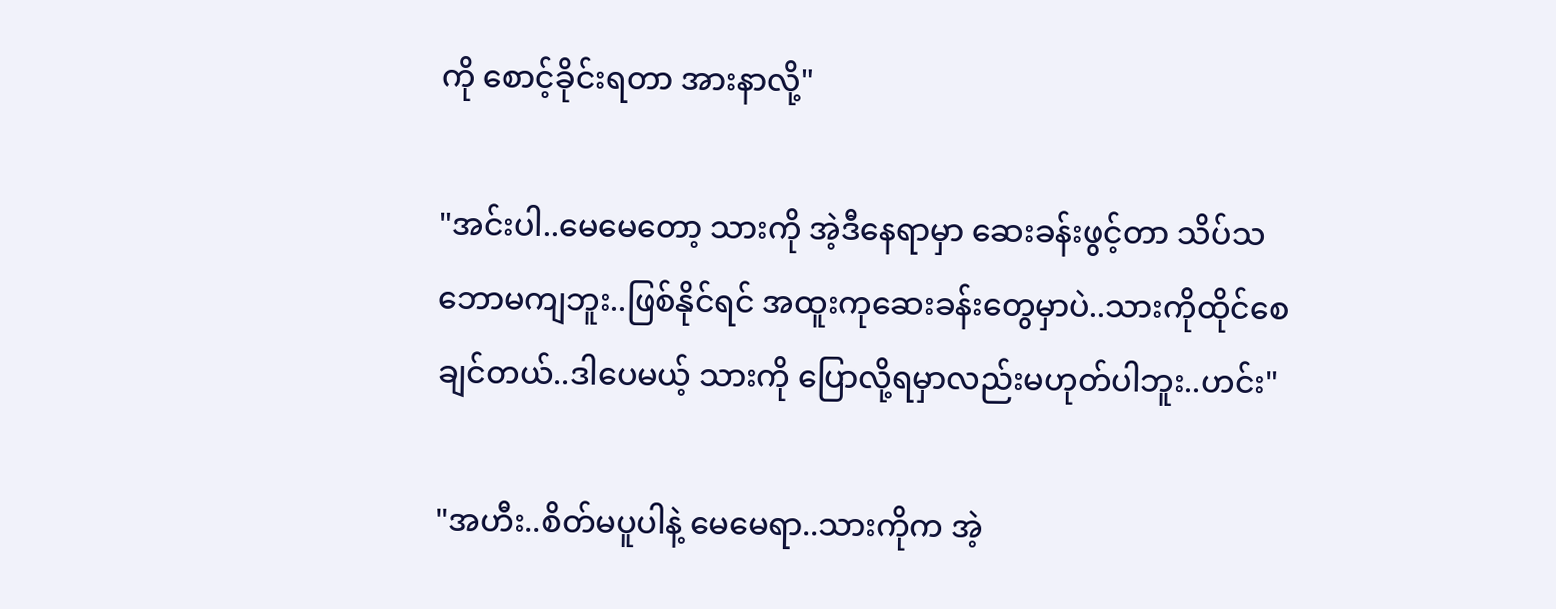ကို စောင့်ခိုင်းရတာ အားနာလို့"

"အင်းပါ..မေမေတော့ သားကို အဲ့ဒီနေရာမှာ ဆေးခန်းဖွင့်တာ သိပ်သဘောမကျဘူး..ဖြစ်နိုင်ရင် အထူးကုဆေးခန်းတွေမှာပဲ..သားကိုထိုင်စေချင်တယ်..ဒါပေမယ့် သားကို ပြောလို့ရမှာလည်းမဟုတ်ပါဘူး..ဟင်း"

"အဟီး..စိတ်မပူပါနဲ့ မေမေရာ..သားကိုက အဲ့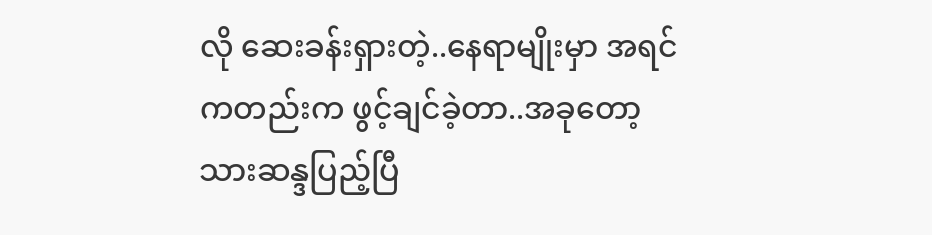လို ဆေးခန်းရှားတဲ့..နေရာမျိုးမှာ အရင်ကတည်းက ဖွင့်ချင်ခဲ့တာ..အခုတော့ သားဆန္ဒပြည့်ပြီ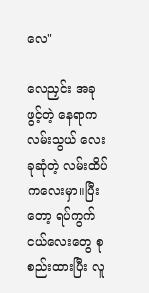လေ"

လေညှင်း အခု ဖွင့်တဲ့ နေရာက လမ်းသွယ် လေးခုဆုံတဲ့ လမ်းထိပ်ကလေးမှာ။ပြီးတော့ ရပ်ကွက်ငယ်လေးတွေ စုစည်းထားပြီး လူ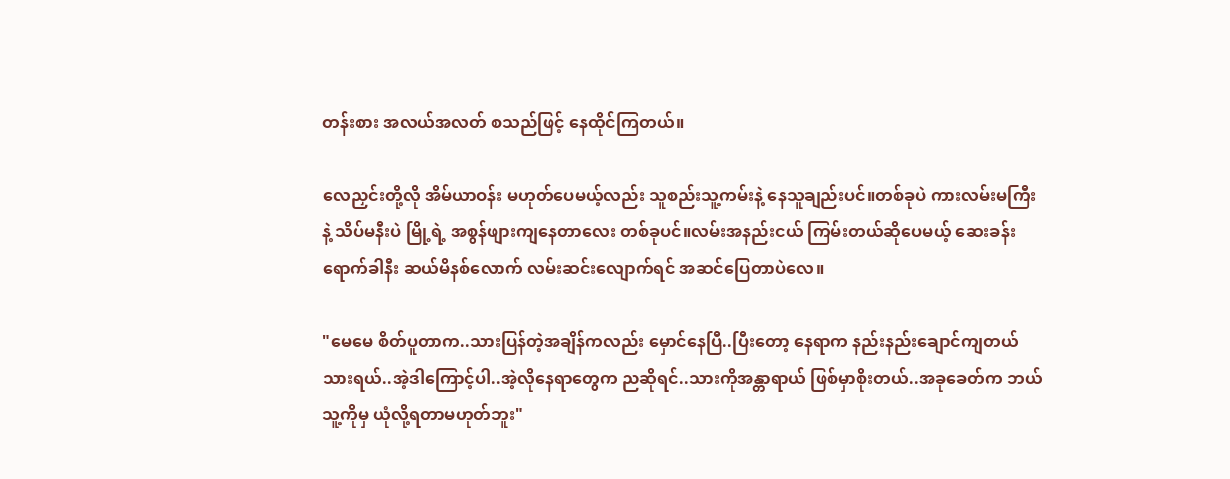တန်းစား အလယ်အလတ် စသည်ဖြင့် နေထိုင်ကြတယ်။

လေညှင်းတို့လို အိမ်ယာဝန်း မဟုတ်ပေမယ့်လည်း သူစည်းသူ့ကမ်းနဲ့ နေသူချည်းပင်။တစ်ခုပဲ ကားလမ်းမကြီးနဲ့ သိပ်မနီးပဲ မြို့ရဲ့ အစွန်ဖျားကျနေတာလေး တစ်ခုပင်။လမ်းအနည်းငယ် ကြမ်းတယ်ဆိုပေမယ့် ဆေးခန်းရောက်ခါနီး ဆယ်မိနစ်လောက် လမ်းဆင်းလျောက်ရင် အဆင်ပြေတာပဲလေ။

"မေမေ စိတ်ပူတာက..သားပြန်တဲ့အချိန်ကလည်း မှောင်နေပြီ..ပြီးတော့ နေရာက နည်းနည်းချောင်ကျတယ်သားရယ်..အဲ့ဒါကြောင့်ပါ..အဲ့လိုနေရာတွေက ညဆိုရင်..သားကိုအန္တာရာယ် ဖြစ်မှာစိုးတယ်..အခုခေတ်က ဘယ်သူ့ကိုမှ ယုံလို့ရတာမဟုတ်ဘူး"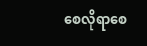စေလိုရာစေ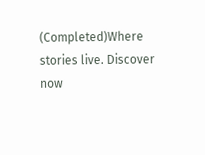(Completed)Where stories live. Discover now